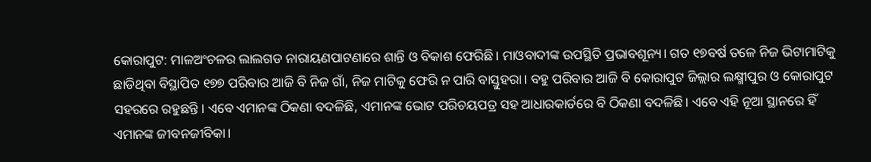କୋରାପୁଟ: ମାଳଅଂଚଳର ଲାଲଗଡ ନାରାୟଣପାଟଣାରେ ଶାନ୍ତି ଓ ବିକାଶ ଫେରିଛି। ମାଓବାଦୀଙ୍କ ଉପସ୍ଥିତି ପ୍ରଭାବଶୂନ୍ୟ। ଗତ ୧୭ବର୍ଷ ତଳେ ନିଜ ଭିଟାମାଟିକୁ ଛାଡିଥିବା ବିସ୍ଥାପିତ ୧୭୭ ପରିବାର ଆଜି ବି ନିଜ ଗାଁ, ନିଜ ମାଟିକୁ ଫେରି ନ ପାରି ବାସ୍ତୁହରା। ବହୁ ପରିବାର ଆଜି ବି କୋରାପୁଟ ଜିଲ୍ଲାର ଲକ୍ଷ୍ମୀପୁର ଓ କୋରାପୁଟ ସହରରେ ରହୁଛନ୍ତି। ଏବେ ଏମାନଙ୍କ ଠିକଣା ବଦଳିଛି, ଏମାନଙ୍କ ଭୋଟ ପରିଚୟପତ୍ର ସହ ଆଧାରକାର୍ଡରେ ବି ଠିକଣା ବଦଳିଛି। ଏବେ ଏହି ନୂଆ ସ୍ଥାନରେ ହିଁ ଏମାନଙ୍କ ଜୀବନଜୀବିକା।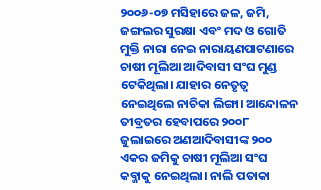୨୦୦୬-୦୭ ମସିହାରେ ଜଳ, ଜମି, ଜଙ୍ଗଲର ସୁରକ୍ଷା ଏବଂ ମଦ ଓ ଗୋତି ମୁକ୍ତି ନାରା ନେଇ ନାରାୟଣପାଟଣାରେ ଚାଷୀ ମୂଲିଆ ଆଦିବାସୀ ସଂଘ ମୁଣ୍ଡ ଟେକିଥିଲା। ଯାହାର ନେତୃତ୍ବ ନେଇଥିଲେ ନାଚିକା ଲିଙ୍ଗା। ଆନ୍ଦୋଳନ ତୀବ୍ରତର ହେବାପରେ ୨୦୦୮ ଜୁଲାଇରେ ଅଣଆଦିବାସୀଙ୍କ ୨୦୦ ଏକର ଜମିକୁ ଚାଷୀ ମୂଲିଆ ସଂଘ କବ୍ଜାକୁ ନେଇଥିଲା। ନାଲି ପତାକା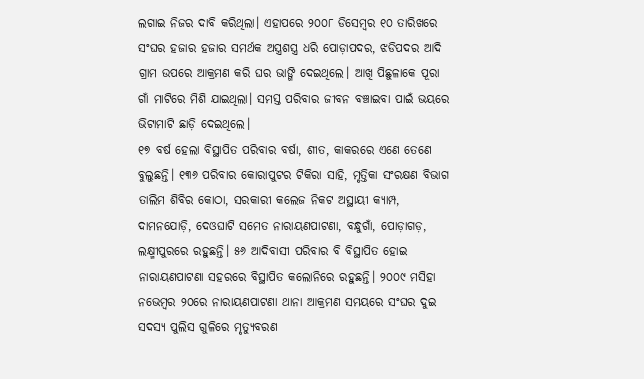ଲଗାଇ ନିଜର ଦାବି କରିଥିଲା। ଏହାପରେ ୨୦୦୮ ଡିସେମ୍ବର ୧୦ ତାରିଖରେ ସଂଘର ହଜାର ହଜାର ସମର୍ଥକ ଅସ୍ତ୍ରଶସ୍ତ୍ର ଧରି ପୋଡ଼ାପଦର, ଝଡିପଦର ଆଦି ଗ୍ରାମ ଉପରେ ଆକ୍ରମଣ କରି ଘର ଭାଙ୍ଗି ଦେଇଥିଲେ। ଆଖି ପିଛୁଳାକେ ପୂରା ଗାଁ ମାଟିରେ ମିଶି ଯାଇଥିଲା। ସମସ୍ତ ପରିବାର ଜୀବନ ବଞ୍ଚାଇବା ପାଇଁ ଭୟରେ ଭିଟାମାଟି ଛାଡ଼ି ଦେଇଥିଲେ।
୧୭ ବର୍ଷ ହେଲା ବିସ୍ଥାପିତ ପରିବାର ବର୍ଷା, ଶୀତ, କାକରରେ ଏଣେ ତେଣେ ବୁଲୁଛନ୍ତି। ୧୩୬ ପରିବାର କୋରାପୁଟର ଟିକିରା ସାହି, ମୃତ୍ତିକା ସଂରକ୍ଷଣ ବିଭାଗ ତାଲିମ ଶିବିର କୋଠା, ସରକାରୀ କଲେଜ ନିକଟ ଅସ୍ଥାୟୀ କ୍ୟାମ୍ପ, ଦାମନଯୋଡ଼ି, ଦେଓଘାଟି ସମେତ ନାରାୟଣପାଟଣା, ବନ୍ଧୁଗାଁ, ପୋଡ଼ାଗଡ଼, ଲକ୍ଷ୍ମୀପୁରରେ ରହୁଛନ୍ତି। ୫୬ ଆଦିବାସୀ ପରିବାର ବି ବିସ୍ଥାପିତ ହୋଇ ନାରାୟଣପାଟଣା ସହରରେ ବିସ୍ଥାପିତ କଲୋନିରେ ରହୁଛନ୍ତି। ୨୦୦୯ ମସିହା ନଭେମ୍ବର ୨୦ରେ ନାରାୟଣପାଟଣା ଥାନା ଆକ୍ରମଣ ସମୟରେ ସଂଘର ଦୁଇ ସଦସ୍ୟ ପୁଲିସ ଗୁଳିରେ ମୃତ୍ୟୁବରଣ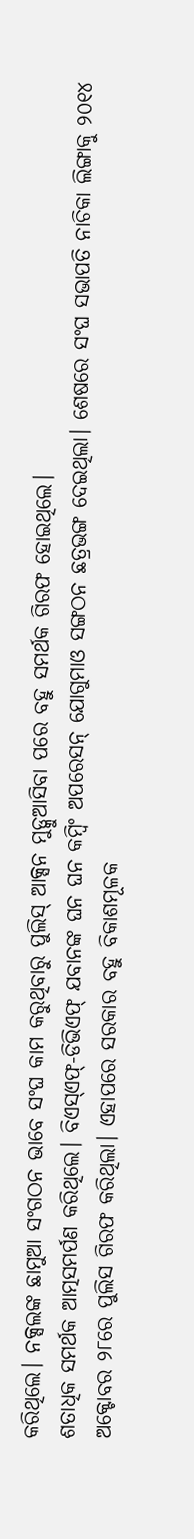କରିଥିଲେ। ନକ୍ସଲଙ୍କ ଛାମୁଆ ସଂଗଠନ ଭାବେ ସଂଘ କାମ କରୁଥିବାରୁ ପୁଲିସ୍ ଆକ୍ସନ ମୁଡ୍କୁଆସିବା ପରେ ବହୁ ସମର୍ଥକ ଗିରଫ ହୋଇଥିଲେ।
ଶତାଧିକ ସମର୍ଥକ ଆତ୍ମସମର୍ପଣ କରିଥିଲେ। ବିଏସ୍ଏଫ୍-ଡିଭିଏଫ୍ ଯବାନଙ୍କ ଘନ ଘନ କମ୍ବିଂ ଅପରେସନ୍ ଯୋଗୁମାଓ ସଙ୍ଗଠନ ଛତ୍ରଭଙ୍ଗ ଦେଇଥିଲା। ଶେଷରେ ସଂଘ ସଭାପତି ନାଚିକା ଲିଙ୍ଗାକୁ ୨୦୧୪ ଅକ୍ଟୋବର ୨୮ରେ ପୁଲିସ ଗିରଫ କରିଥିଲା। ଏହାପରେ ସରକାର ବହୁ ବିକାଶମୂଳକ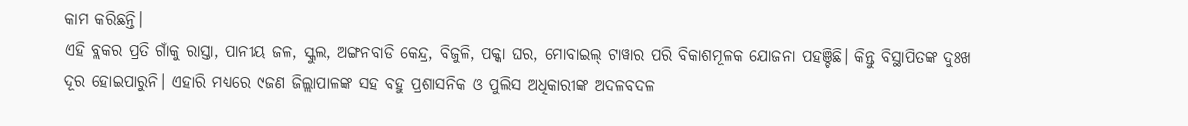କାମ କରିଛନ୍ତି।
ଏହି ବ୍ଲକର ପ୍ରତି ଗାଁକୁ ରାସ୍ତା, ପାନୀୟ ଜଳ, ସ୍କୁଲ, ଅଙ୍ଗନବାଡି କେନ୍ଦ୍ର, ବିଜୁଳି, ପକ୍କା ଘର, ମୋବାଇଲ୍ ଟାୱାର ପରି ବିକାଶମୂଳକ ଯୋଜନା ପହଞ୍ଚିଛି। କିନ୍ତୁ ବିସ୍ଥାପିତଙ୍କ ଦୁଃଖ ଦୂର ହୋଇପାରୁନି। ଏହାରି ମଧ୍ୟରେ ୯ଜଣ ଜିଲ୍ଲାପାଳଙ୍କ ସହ ବହୁ ପ୍ରଶାସନିକ ଓ ପୁଲିସ ଅଧିକାରୀଙ୍କ ଅଦଳବଦଳ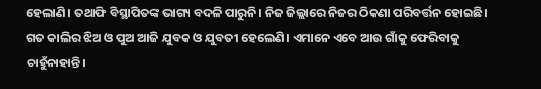ହେଲାଣି। ତଥାଫି ବିସ୍ଥାପିତଙ୍କ ଭାଗ୍ୟ ବଦଳି ପାରୁନି। ନିଜ ଜିଲ୍ଲାରେ ନିଜର ଠିକଣା ପରିବର୍ତ୍ତନ ହୋଇଛି। ଗତ କାଲିର ଝିଅ ଓ ପୁଅ ଆଜି ଯୁବକ ଓ ଯୁବତୀ ହେଲେଣି। ଏମାନେ ଏବେ ଆଉ ଗାଁକୁ ଫେରିବାକୁ ଚାହୁଁନାହାନ୍ତି।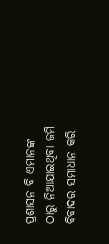ପ୍ରଶାସନ ବି ଏମାନଙ୍କ ଠାରୁ ନିଆଯାଇଥିବା ଜମି ବିବାଦର ସମାଧାନ କରି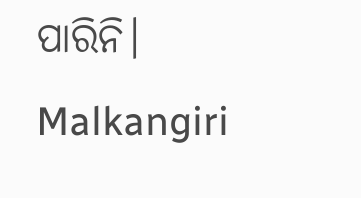ପାରିନି।
Malkangiri